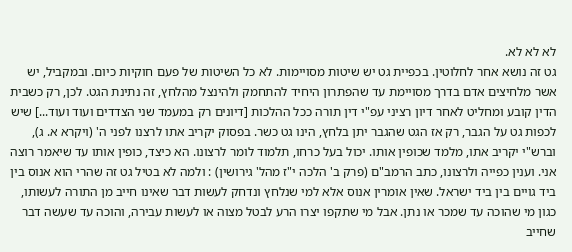לא לא לא.
גט זה נושא אחר לחלוטין. בכפיית גט יש שיטות מסויימות. לא כל השיטות של פעם חוקיות כיום. ובמקביל, יש אשר מלחיצים אדם בדרך מסויימת עד שהפתרון היחיד להתחמק ולהינצל מהלחץ, זה נתינת הגט. לכן, רק כשבית הדין קובע ומחליט לאחר דיון רציני עפ"י דין תורה ככל ההלכות [דיונים רק במעמד שני הצדדים ועוד ועוד...] שיש לכפות גט על הגבר, רק אז הגט שהגבר יתן בלחץ, הינו גט כשר. בפסוק יקריב אתו לרצנו לפני ה' (ויקרא א. ג), וברש"י יקריב אתו, מלמד שכופין אותו. יכול בעל כרחו, תלמוד לומר לרצונו. הא כיצד, כופין אותו עד שיאמר רוצה אני. וענין כפייה ולרצונו, כתב הרמב"ם (פרק ב' הלכה י"ז מהל' גירושין) : ולמה לא בטיל גט זה שהרי הוא אנוס בין ביד גויים בין ביד ישראל. שאין אומרין אנוס אלא למי שנלחץ ונדחק לעשות דבר שאינו חייב מן התורה לעשותו, כגון מי שהוכה עד שמכר או נתן. אבל מי שתקפו יצרו הרע לבטל מצוה או לעשות עבירה, והוכה עד שעשה דבר שחייב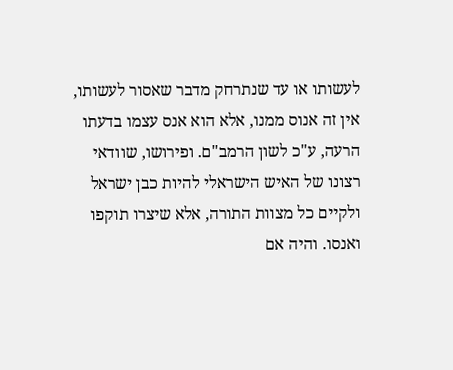לעשותו או עד שנתרחק מדבר שאסור לעשותו, אין זה אנוס ממנו, אלא הוא אנס עצמו בדעתו הרעה, ע"כ לשון הרמב"ם. ופירושו, שוודאי רצונו של האיש הישראלי להיות כבן ישראל ולקיים כל מצוות התורה, אלא שיצרו תוקפו ואנסו. והיה אם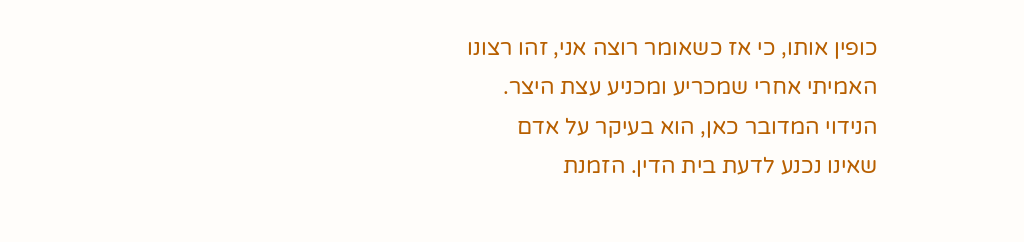כופין אותו, כי אז כשאומר רוצה אני, זהו רצונו האמיתי אחרי שמכריע ומכניע עצת היצר. הנידוי המדובר כאן, הוא בעיקר על אדם שאינו נכנע לדעת בית הדין. הזמנת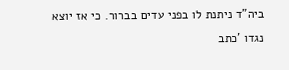ביה"ד ניתנת לו בפני עדים בברור. כי אז יוצא נגדו 'כתב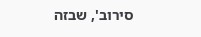סירוב', שבזה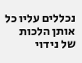נכללים עליו כל אותן הלכות של נידוי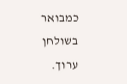כמבואר בשולחן ערוך.